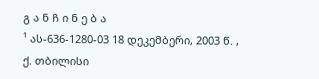გ ა ნ ჩ ი ნ ე ბ ა
¹ ას-636-1280-03 18 დეკემბერი, 2003 წ. , ქ. თბილისი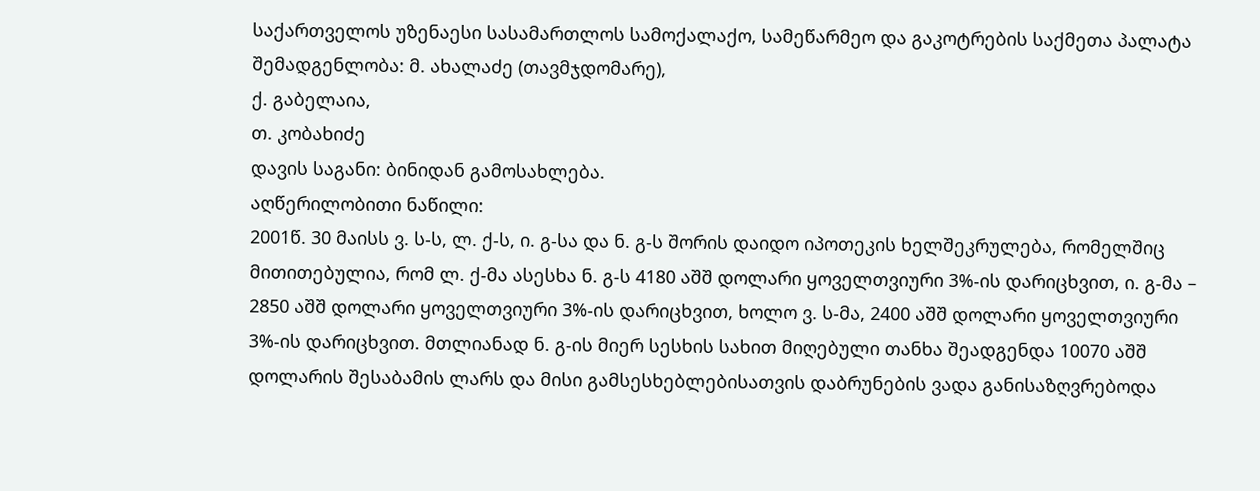საქართველოს უზენაესი სასამართლოს სამოქალაქო, სამეწარმეო და გაკოტრების საქმეთა პალატა
შემადგენლობა: მ. ახალაძე (თავმჯდომარე),
ქ. გაბელაია,
თ. კობახიძე
დავის საგანი: ბინიდან გამოსახლება.
აღწერილობითი ნაწილი:
2001წ. 30 მაისს ვ. ს-ს, ლ. ქ-ს, ი. გ-სა და ნ. გ-ს შორის დაიდო იპოთეკის ხელშეკრულება, რომელშიც მითითებულია, რომ ლ. ქ-მა ასესხა ნ. გ-ს 4180 აშშ დოლარი ყოველთვიური 3%-ის დარიცხვით, ი. გ-მა – 2850 აშშ დოლარი ყოველთვიური 3%-ის დარიცხვით, ხოლო ვ. ს-მა, 2400 აშშ დოლარი ყოველთვიური 3%-ის დარიცხვით. მთლიანად ნ. გ-ის მიერ სესხის სახით მიღებული თანხა შეადგენდა 10070 აშშ დოლარის შესაბამის ლარს და მისი გამსესხებლებისათვის დაბრუნების ვადა განისაზღვრებოდა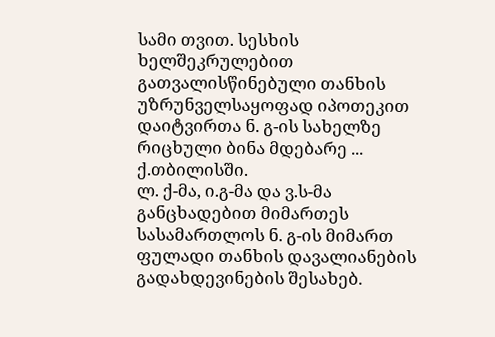სამი თვით. სესხის ხელშეკრულებით გათვალისწინებული თანხის უზრუნველსაყოფად იპოთეკით დაიტვირთა ნ. გ-ის სახელზე რიცხული ბინა მდებარე ... ქ.თბილისში.
ლ. ქ-მა, ი.გ-მა და ვ.ს-მა განცხადებით მიმართეს სასამართლოს ნ. გ-ის მიმართ ფულადი თანხის დავალიანების გადახდევინების შესახებ.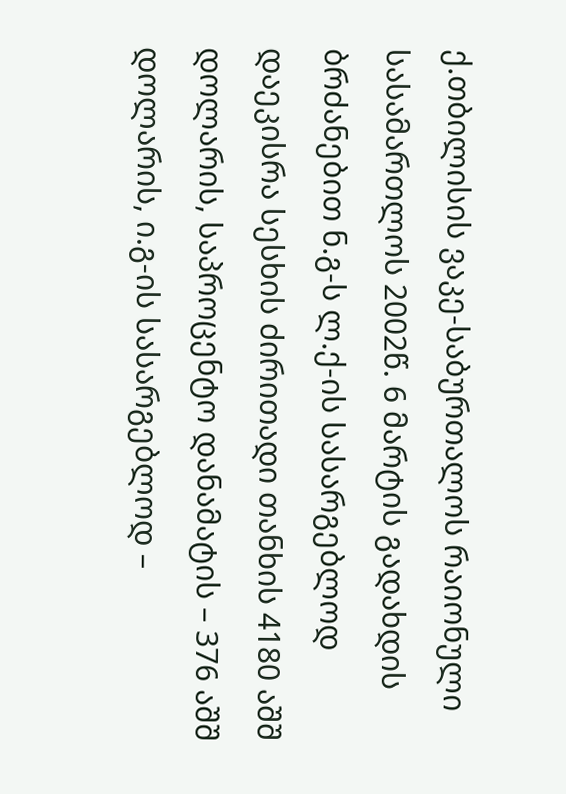ქ.თბილისის ვაკე-საბურთალოს რაიონული სასამართლოს 2002წ. 6 მარტის გადახდის ბრძანებით ნ.გ-ს ლ.ქ-ის სასარგებლოდ დაეკისრა სესხის ძირითადი თანხის 4180 აშშ დოლარის, საპროცენტო დანამატის – 376 აშშ დოლარის, ი.გ-ის სასარგებლოდ –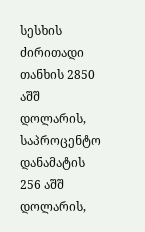სესხის ძირითადი თანხის 2850 აშშ დოლარის, საპროცენტო დანამატის 256 აშშ დოლარის,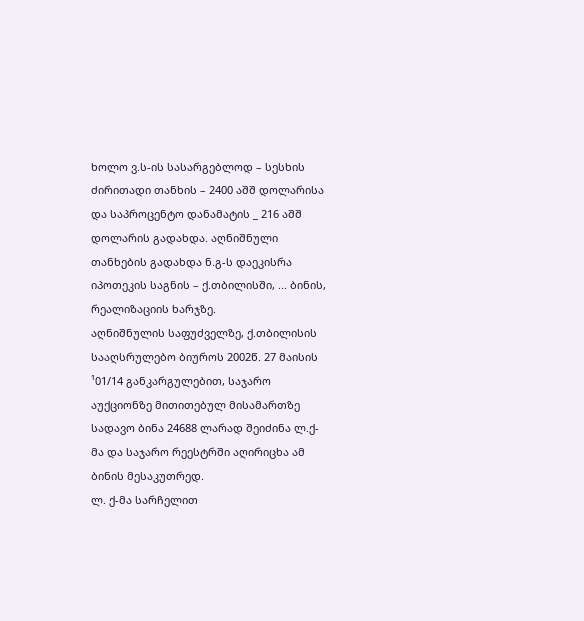ხოლო ვ.ს-ის სასარგებლოდ – სესხის ძირითადი თანხის – 2400 აშშ დოლარისა და საპროცენტო დანამატის _ 216 აშშ დოლარის გადახდა. აღნიშნული თანხების გადახდა ნ.გ-ს დაეკისრა იპოთეკის საგნის – ქ.თბილისში, ... ბინის, რეალიზაციის ხარჯზე.
აღნიშნულის საფუძველზე, ქ.თბილისის სააღსრულებო ბიუროს 2002წ. 27 მაისის ¹01/14 განკარგულებით, საჯარო აუქციონზე მითითებულ მისამართზე სადავო ბინა 24688 ლარად შეიძინა ლ.ქ-მა და საჯარო რეესტრში აღირიცხა ამ ბინის მესაკუთრედ.
ლ. ქ-მა სარჩელით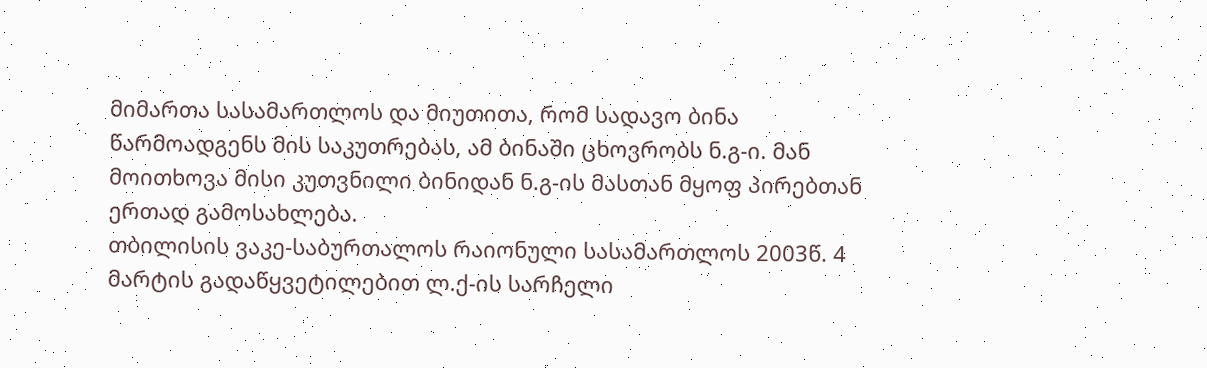მიმართა სასამართლოს და მიუთითა, რომ სადავო ბინა წარმოადგენს მის საკუთრებას, ამ ბინაში ცხოვრობს ნ.გ-ი. მან მოითხოვა მისი კუთვნილი ბინიდან ნ.გ-ის მასთან მყოფ პირებთან ერთად გამოსახლება.
თბილისის ვაკე-საბურთალოს რაიონული სასამართლოს 2003წ. 4 მარტის გადაწყვეტილებით ლ.ქ-ის სარჩელი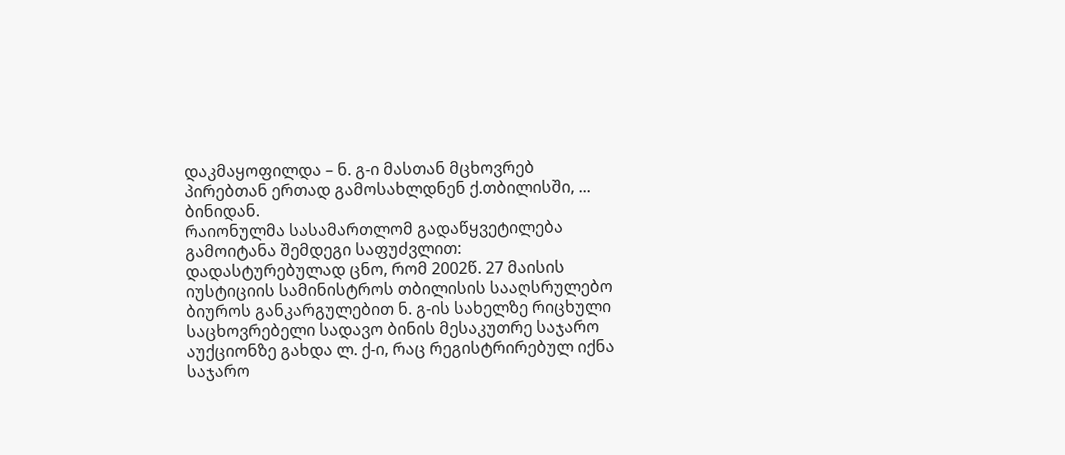დაკმაყოფილდა – ნ. გ-ი მასთან მცხოვრებ პირებთან ერთად გამოსახლდნენ ქ.თბილისში, ... ბინიდან.
რაიონულმა სასამართლომ გადაწყვეტილება გამოიტანა შემდეგი საფუძვლით: დადასტურებულად ცნო, რომ 2002წ. 27 მაისის იუსტიციის სამინისტროს თბილისის სააღსრულებო ბიუროს განკარგულებით ნ. გ-ის სახელზე რიცხული საცხოვრებელი სადავო ბინის მესაკუთრე საჯარო აუქციონზე გახდა ლ. ქ-ი, რაც რეგისტრირებულ იქნა საჯარო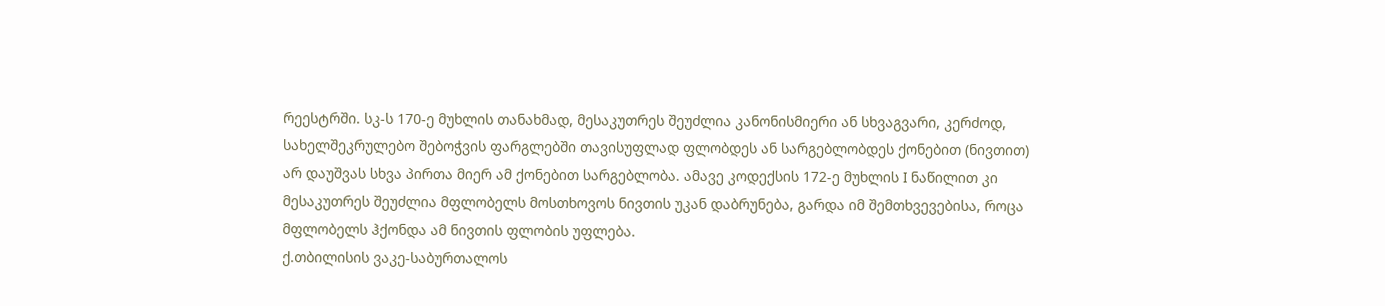რეესტრში. სკ-ს 170-ე მუხლის თანახმად, მესაკუთრეს შეუძლია კანონისმიერი ან სხვაგვარი, კერძოდ, სახელშეკრულებო შებოჭვის ფარგლებში თავისუფლად ფლობდეს ან სარგებლობდეს ქონებით (ნივთით) არ დაუშვას სხვა პირთა მიერ ამ ქონებით სარგებლობა. ამავე კოდექსის 172-ე მუხლის I ნაწილით კი მესაკუთრეს შეუძლია მფლობელს მოსთხოვოს ნივთის უკან დაბრუნება, გარდა იმ შემთხვევებისა, როცა მფლობელს ჰქონდა ამ ნივთის ფლობის უფლება.
ქ.თბილისის ვაკე-საბურთალოს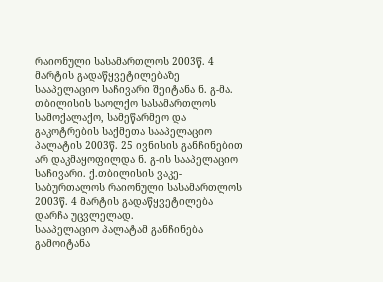რაიონული სასამართლოს 2003წ. 4 მარტის გადაწყვეტილებაზე სააპელაციო საჩივარი შეიტანა ნ. გ-მა.
თბილისის საოლქო სასამართლოს სამოქალაქო, სამეწარმეო და გაკოტრების საქმეთა სააპელაციო პალატის 2003წ. 25 ივნისის განჩინებით არ დაკმაყოფილდა ნ. გ-ის სააპელაციო საჩივარი. ქ.თბილისის ვაკე-საბურთალოს რაიონული სასამართლოს 2003წ. 4 მარტის გადაწყვეტილება დარჩა უცვლელად.
სააპელაციო პალატამ განჩინება გამოიტანა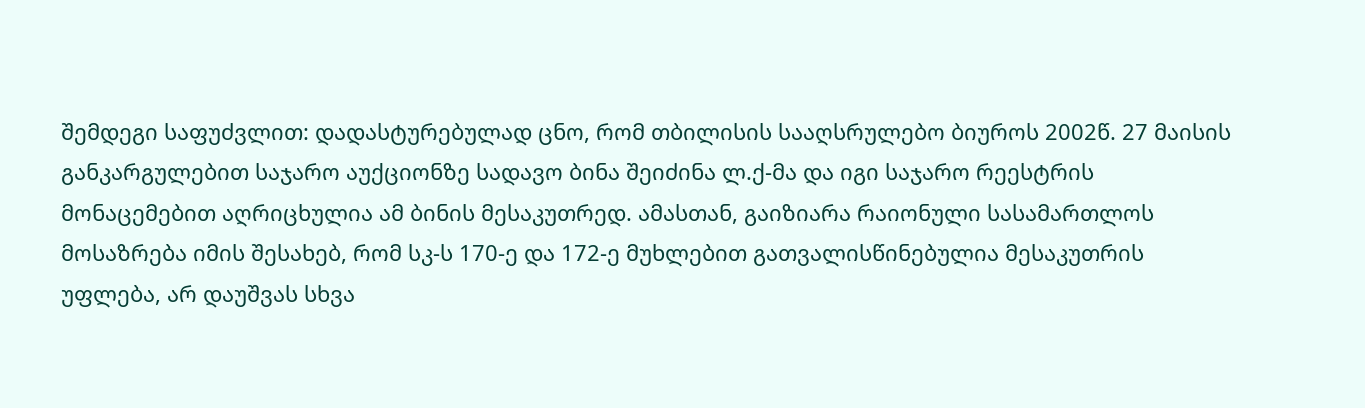შემდეგი საფუძვლით: დადასტურებულად ცნო, რომ თბილისის სააღსრულებო ბიუროს 2002წ. 27 მაისის განკარგულებით საჯარო აუქციონზე სადავო ბინა შეიძინა ლ.ქ-მა და იგი საჯარო რეესტრის მონაცემებით აღრიცხულია ამ ბინის მესაკუთრედ. ამასთან, გაიზიარა რაიონული სასამართლოს მოსაზრება იმის შესახებ, რომ სკ-ს 170-ე და 172-ე მუხლებით გათვალისწინებულია მესაკუთრის უფლება, არ დაუშვას სხვა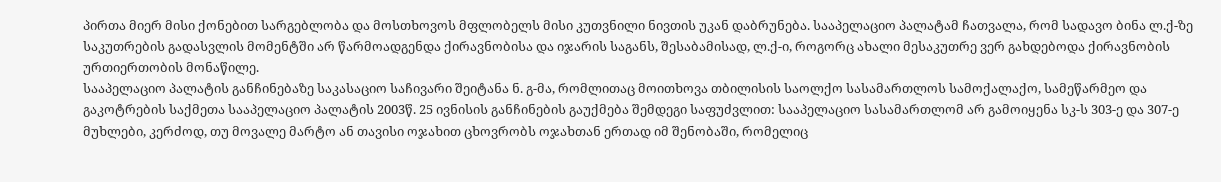პირთა მიერ მისი ქონებით სარგებლობა და მოსთხოვოს მფლობელს მისი კუთვნილი ნივთის უკან დაბრუნება. სააპელაციო პალატამ ჩათვალა, რომ სადავო ბინა ლ.ქ-ზე საკუთრების გადასვლის მომენტში არ წარმოადგენდა ქირავნობისა და იჯარის საგანს, შესაბამისად, ლ.ქ-ი, როგორც ახალი მესაკუთრე ვერ გახდებოდა ქირავნობის ურთიერთობის მონაწილე.
სააპელაციო პალატის განჩინებაზე საკასაციო საჩივარი შეიტანა ნ. გ-მა, რომლითაც მოითხოვა თბილისის საოლქო სასამართლოს სამოქალაქო, სამეწარმეო და გაკოტრების საქმეთა სააპელაციო პალატის 2003წ. 25 ივნისის განჩინების გაუქმება შემდეგი საფუძვლით: სააპელაციო სასამართლომ არ გამოიყენა სკ-ს 303-ე და 307-ე მუხლები, კერძოდ, თუ მოვალე მარტო ან თავისი ოჯახით ცხოვრობს ოჯახთან ერთად იმ შენობაში, რომელიც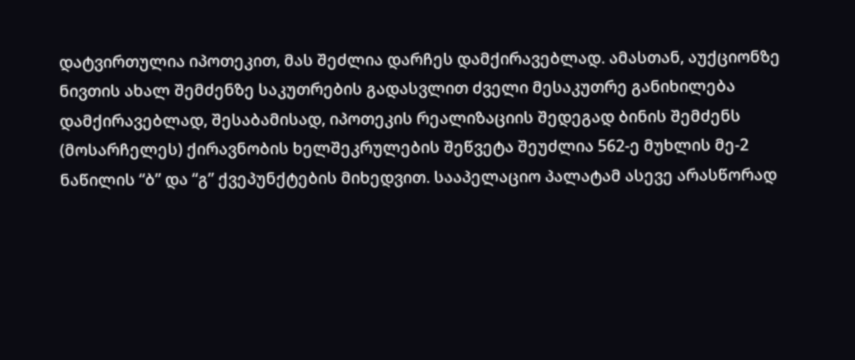დატვირთულია იპოთეკით, მას შეძლია დარჩეს დამქირავებლად. ამასთან, აუქციონზე ნივთის ახალ შემძენზე საკუთრების გადასვლით ძველი მესაკუთრე განიხილება დამქირავებლად, შესაბამისად, იპოთეკის რეალიზაციის შედეგად ბინის შემძენს (მოსარჩელეს) ქირავნობის ხელშეკრულების შეწვეტა შეუძლია 562-ე მუხლის მე-2 ნაწილის “ბ” და “გ” ქვეპუნქტების მიხედვით. სააპელაციო პალატამ ასევე არასწორად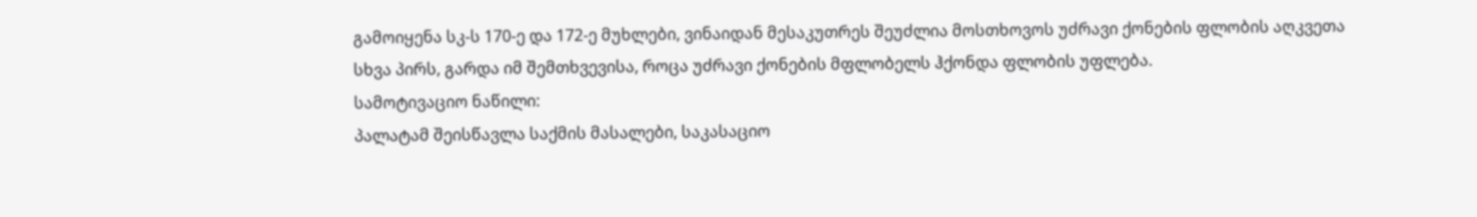გამოიყენა სკ-ს 170-ე და 172-ე მუხლები, ვინაიდან მესაკუთრეს შეუძლია მოსთხოვოს უძრავი ქონების ფლობის აღკვეთა სხვა პირს, გარდა იმ შემთხვევისა, როცა უძრავი ქონების მფლობელს ჰქონდა ფლობის უფლება.
სამოტივაციო ნაწილი:
პალატამ შეისწავლა საქმის მასალები, საკასაციო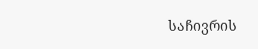საჩივრის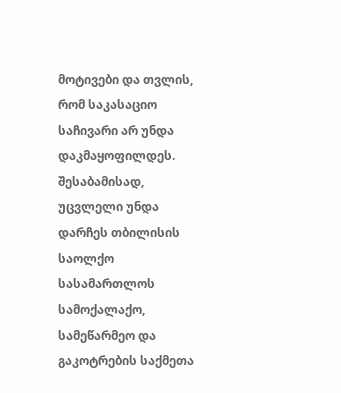მოტივები და თვლის, რომ საკასაციო საჩივარი არ უნდა დაკმაყოფილდეს. შესაბამისად, უცვლელი უნდა დარჩეს თბილისის საოლქო სასამართლოს სამოქალაქო, სამეწარმეო და გაკოტრების საქმეთა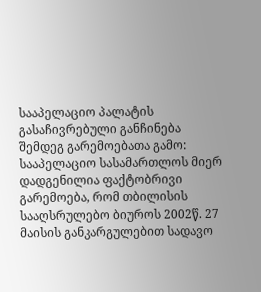სააპელაციო პალატის გასაჩივრებული განჩინება შემდეგ გარემოებათა გამო: სააპელაციო სასამართლოს მიერ დადგენილია ფაქტობრივი გარემოება, რომ თბილისის სააღსრულებო ბიუროს 2002წ. 27 მაისის განკარგულებით სადავო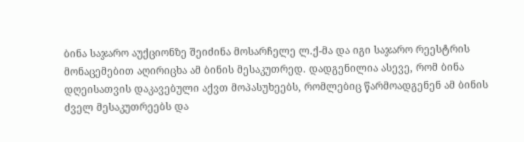ბინა საჯარო აუქციონზე შეიძინა მოსარჩელე ლ.ქ-მა და იგი საჯარო რეესტრის მონაცემებით აღირიცხა ამ ბინის მესაკუთრედ. დადგენილია ასევე, რომ ბინა დღეისათვის დაკავებული აქვთ მოპასუხეებს, რომლებიც წარმოადგენენ ამ ბინის ძველ მესაკუთრეებს და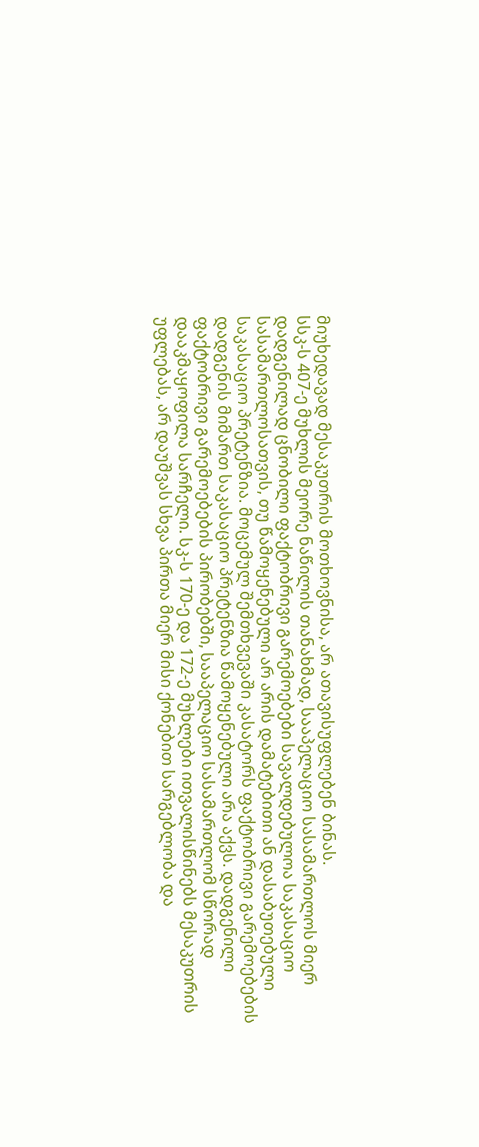მიუხედავად მესაკუთრის მოთხოვნისა, არ ათავისუფლებენ ბინას.
სსკ-ს 407-ე მუხლის მეორე ნაწილის თანახმად, სააპელაციო სასამართლოს მიერ დადგენილად ცნობილი ფაქტობრივი გარემოებები სავალდებულოა საკასაციო სასამართლოსათვის, თუ წამოყენებული არ არის დამატებითი ან დასაბუთებული საკასაციო პრეტენზია. მოცემულ შემთხვევაში კასატორს ფაქტობრივი გარემოებების დადგენის მიმართ საკასაციო პრეტენზია წამოყენებული არა აქვს. დადგენილი ფაქტობრივი გარემოებების პირობებში, სააპელაციო სასამართლომ სწორად დააკმაყოფილა სარჩელი. სკ-ს 170-ე და 172-ე მუხლები ითვალისწინებს მესაკუთრის უფლებას, არ დაუშვას სხვა პირთა მიერ მისი ქონებით სარგებლობა და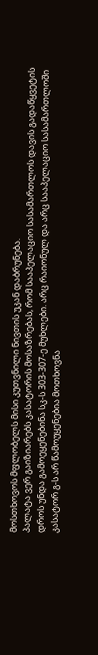მოსთხოვოს მფლობელს მისი კუთვნილი ნივთის უკან დაბრუნება.
პალატა ვერ გაიზიარებს კასატორის მოსაზრებას, რომ სააპელაციო სასამართლოს დავის გადაწყვეტის დროს უნდა გამოეყენებინა სკ-ს 303-307-ე მუხლები. არც რაიონულ და არც სააპელაციო სასამართლოში კასატორ გ-ს არ წამოუყენებია მოთხოვნა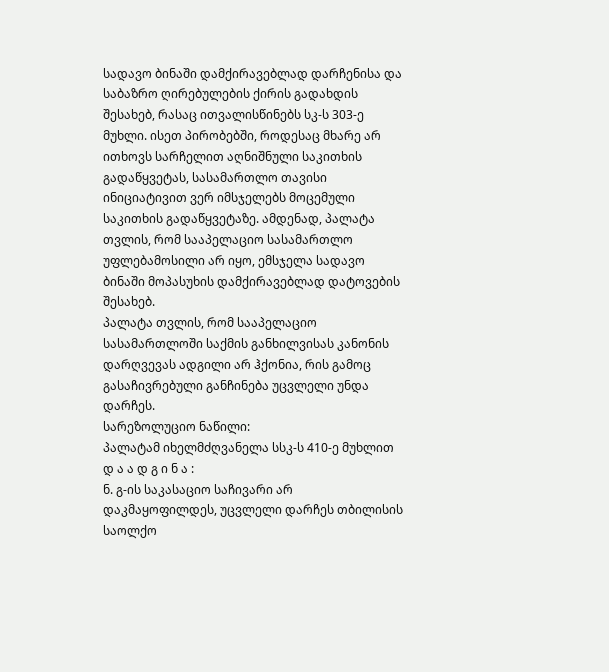სადავო ბინაში დამქირავებლად დარჩენისა და საბაზრო ღირებულების ქირის გადახდის შესახებ, რასაც ითვალისწინებს სკ-ს 303-ე მუხლი. ისეთ პირობებში, როდესაც მხარე არ ითხოვს სარჩელით აღნიშნული საკითხის გადაწყვეტას, სასამართლო თავისი ინიციატივით ვერ იმსჯელებს მოცემული საკითხის გადაწყვეტაზე. ამდენად, პალატა თვლის, რომ სააპელაციო სასამართლო უფლებამოსილი არ იყო, ემსჯელა სადავო ბინაში მოპასუხის დამქირავებლად დატოვების შესახებ.
პალატა თვლის, რომ სააპელაციო სასამართლოში საქმის განხილვისას კანონის დარღვევას ადგილი არ ჰქონია, რის გამოც გასაჩივრებული განჩინება უცვლელი უნდა დარჩეს.
სარეზოლუციო ნაწილი:
პალატამ იხელმძღვანელა სსკ-ს 410-ე მუხლით
დ ა ა დ გ ი ნ ა :
ნ. გ-ის საკასაციო საჩივარი არ დაკმაყოფილდეს, უცვლელი დარჩეს თბილისის საოლქო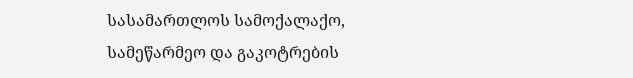სასამართლოს სამოქალაქო, სამეწარმეო და გაკოტრების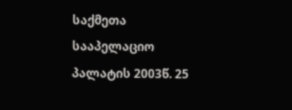საქმეთა სააპელაციო პალატის 2003წ. 25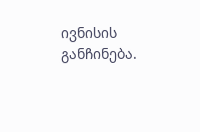ივნისის განჩინება.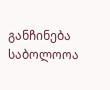განჩინება საბოლოოა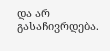და არ გასაჩივრდება.